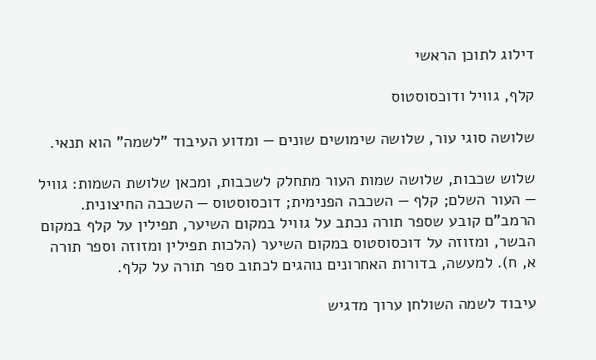דילוג לתוכן הראשי

קלף, גוויל ודוכסוסטוס

שלושה סוגי עור, שלושה שימושים שונים — ומדוע העיבוד "לשמה" הוא תנאי.

שלוש שכבות, שלושה שמות העור מתחלק לשכבות, ומכאן שלושת השמות: גוויל — העור השלם; קלף — השכבה הפנימית; דוכסוסטוס — השכבה החיצונית. הרמב"ם קובע שספר תורה נכתב על גוויל במקום השיער, תפילין על קלף במקום הבשר, ומזוזה על דוכסוסטוס במקום השיער (הלכות תפילין ומזוזה וספר תורה א, ח). למעשה, בדורות האחרונים נוהגים לכתוב ספר תורה על קלף.

עיבוד לשמה השולחן ערוך מדגיש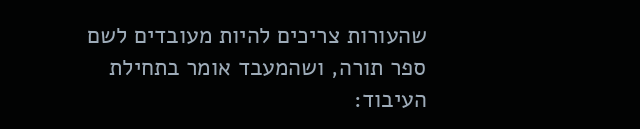שהעורות צריכים להיות מעובדים לשם ספר תורה, ושהמעבד אומר בתחילת העיבוד: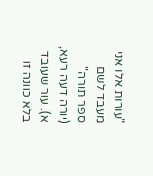"עורות אלו אני מעבד לשם ספר תורה" (יורה דעה רעא, א). עור שעובד בלא כוונה זו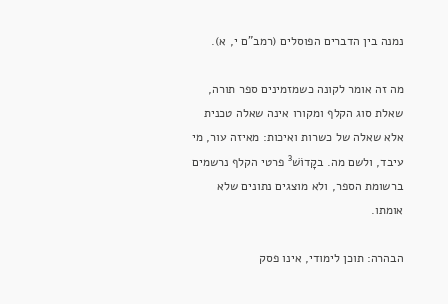נמנה בין הדברים הפוסלים (רמב"ם י, א).

מה זה אומר לקונה כשמזמינים ספר תורה, שאלת סוג הקלף ומקורו אינה שאלה טכנית אלא שאלה של כשרות ואיכות: מאיזה עור, מי עיבד, ולשם מה. בקָדוֹשׁ³ פרטי הקלף נרשמים ברשומת הספר, ולא מוצגים נתונים שלא אומתו.

הבהרה: תוכן לימודי, אינו פסק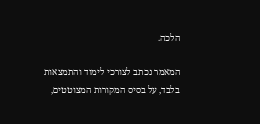הלכה.

המאמר נכתב לצורכי לימוד והתמצאות בלבד, על בסיס המקורות המצוטטים,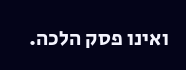ואינו פסק הלכה.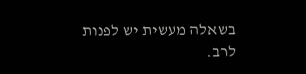בשאלה מעשית יש לפנות לרב.